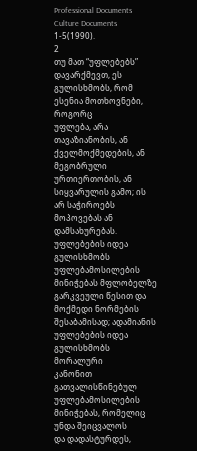Professional Documents
Culture Documents
1-5(1990).
2
თუ მათ “უფლებებს” დავარქმევთ, ეს გულისხმობს, რომ ესენია მოთხოვნები, როგორც
უფლება, არა თავაზიანობის, ან ქველმოქმედების, ან მეგობრული ურთიერთობის, ან
სიყვარულის გამო; ის არ საჭიროებს მოპოვებას ან დამსახურებას. უფლებების იდეა
გულისხმობს უფლებამოსილების მინიჭებას მფლობელზე გარკვეული წესით და
მოქმედი ნორმების შესაბამისად; ადამიანის უფლებების იდეა გულისხმობს მორალური
კანონით გათვალისწინებულ უფლებამოსილების მინიჭებას, რომელიც უნდა შეიცვალოს
და დადასტურდეს,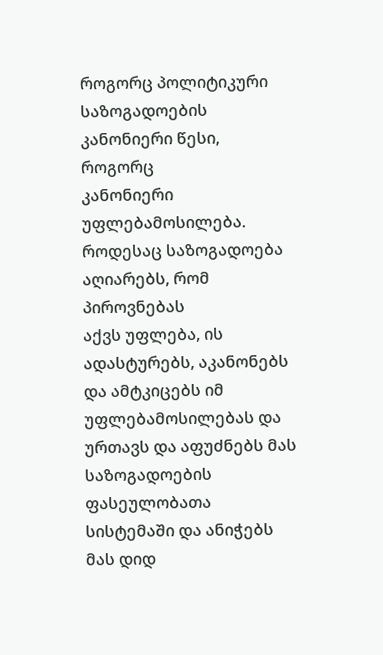როგორც პოლიტიკური საზოგადოების კანონიერი წესი, როგორც
კანონიერი უფლებამოსილება. როდესაც საზოგადოება აღიარებს, რომ პიროვნებას
აქვს უფლება, ის ადასტურებს, აკანონებს და ამტკიცებს იმ უფლებამოსილებას და
ურთავს და აფუძნებს მას საზოგადოების ფასეულობათა სისტემაში და ანიჭებს მას დიდ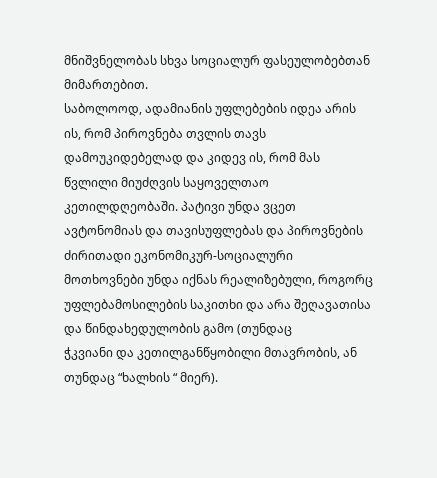მნიშვნელობას სხვა სოციალურ ფასეულობებთან მიმართებით.
საბოლოოდ, ადამიანის უფლებების იდეა არის ის, რომ პიროვნება თვლის თავს
დამოუკიდებელად და კიდევ ის, რომ მას წვლილი მიუძღვის საყოველთაო
კეთილდღეობაში. პატივი უნდა ვცეთ ავტონომიას და თავისუფლებას და პიროვნების
ძირითადი ეკონომიკურ-სოციალური მოთხოვნები უნდა იქნას რეალიზებული, როგორც
უფლებამოსილების საკითხი და არა შეღავათისა და წინდახედულობის გამო (თუნდაც
ჭკვიანი და კეთილგანწყობილი მთავრობის, ან თუნდაც “ხალხის “ მიერ).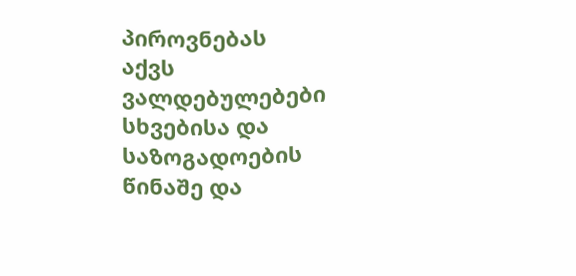პიროვნებას
აქვს ვალდებულებები სხვებისა და საზოგადოების წინაშე და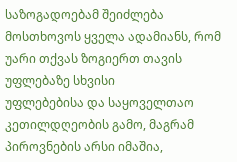საზოგადოებამ შეიძლება
მოსთხოვოს ყველა ადამიანს, რომ უარი თქვას ზოგიერთ თავის უფლებაზე სხვისი
უფლებებისა და საყოველთაო კეთილდღეობის გამო, მაგრამ პიროვნების არსი იმაშია,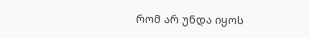რომ არ უნდა იყოს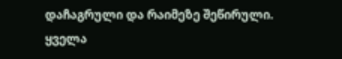დაჩაგრული და რაიმეზე შეწირული. ყველა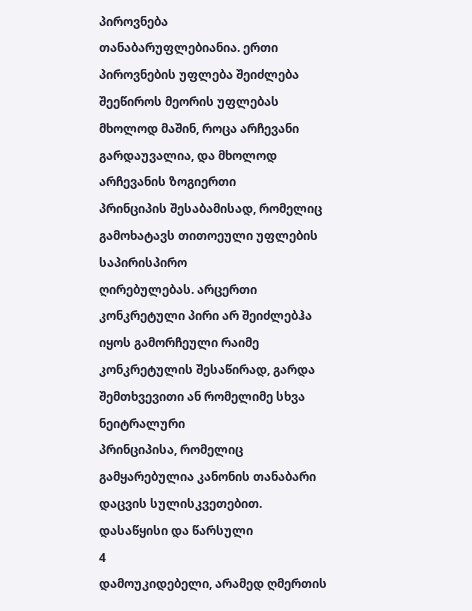პიროვნება
თანაბარუფლებიანია. ერთი პიროვნების უფლება შეიძლება შეეწიროს მეორის უფლებას
მხოლოდ მაშინ, როცა არჩევანი გარდაუვალია, და მხოლოდ არჩევანის ზოგიერთი
პრინციპის შესაბამისად, რომელიც გამოხატავს თითოეული უფლების საპირისპირო
ღირებულებას. არცერთი კონკრეტული პირი არ შეიძლებჰა იყოს გამორჩეული რაიმე
კონკრეტულის შესაწირად, გარდა შემთხვევითი ან რომელიმე სხვა ნეიტრალური
პრინციპისა, რომელიც გამყარებულია კანონის თანაბარი დაცვის სულისკვეთებით.
დასაწყისი და წარსული
4
დამოუკიდებელი, არამედ ღმერთის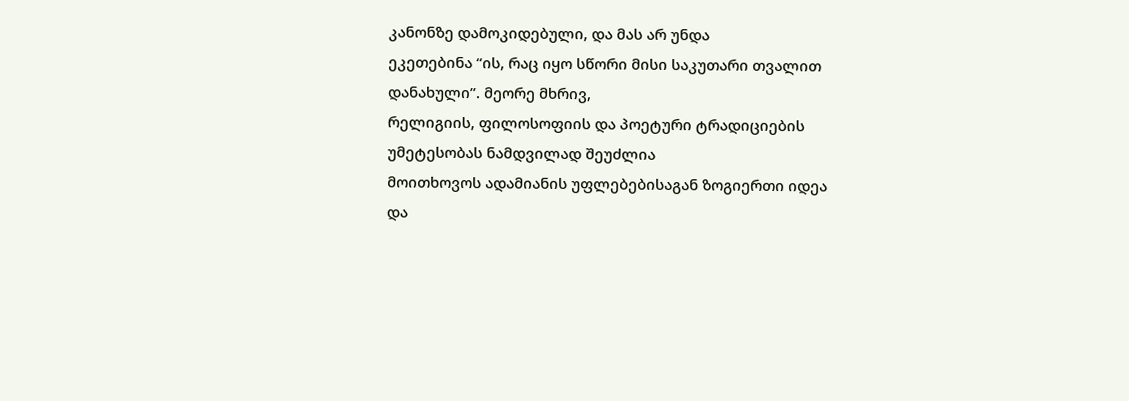კანონზე დამოკიდებული, და მას არ უნდა
ეკეთებინა “ის, რაც იყო სწორი მისი საკუთარი თვალით დანახული”. მეორე მხრივ,
რელიგიის, ფილოსოფიის და პოეტური ტრადიციების უმეტესობას ნამდვილად შეუძლია
მოითხოვოს ადამიანის უფლებებისაგან ზოგიერთი იდეა და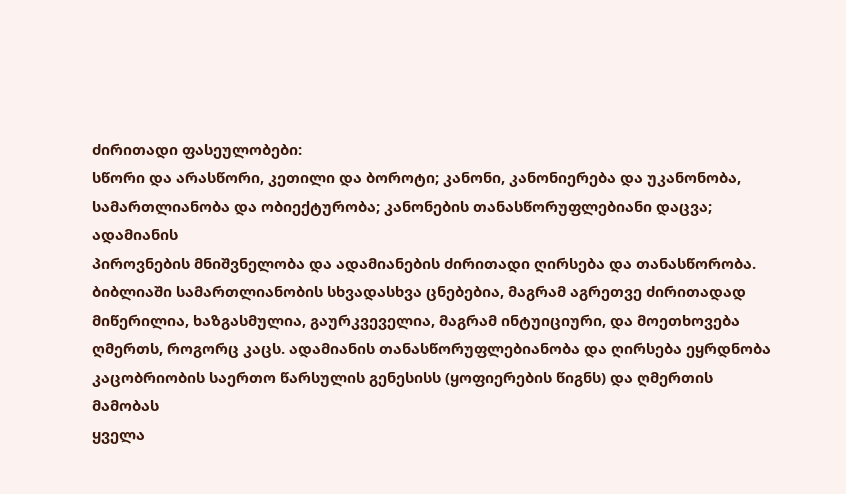ძირითადი ფასეულობები:
სწორი და არასწორი, კეთილი და ბოროტი; კანონი, კანონიერება და უკანონობა,
სამართლიანობა და ობიექტურობა; კანონების თანასწორუფლებიანი დაცვა; ადამიანის
პიროვნების მნიშვნელობა და ადამიანების ძირითადი ღირსება და თანასწორობა.
ბიბლიაში სამართლიანობის სხვადასხვა ცნებებია, მაგრამ აგრეთვე ძირითადად
მიწერილია, ხაზგასმულია, გაურკვეველია, მაგრამ ინტუიციური, და მოეთხოვება
ღმერთს, როგორც კაცს. ადამიანის თანასწორუფლებიანობა და ღირსება ეყრდნობა
კაცობრიობის საერთო წარსულის გენესისს (ყოფიერების წიგნს) და ღმერთის მამობას
ყველა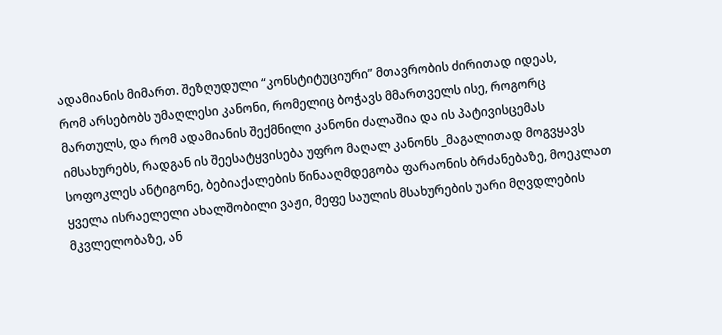ადამიანის მიმართ. შეზღუდული “კონსტიტუციური” მთავრობის ძირითად იდეას,
რომ არსებობს უმაღლესი კანონი, რომელიც ბოჭავს მმართველს ისე, როგორც
მართულს, და რომ ადამიანის შექმნილი კანონი ძალაშია და ის პატივისცემას
იმსახურებს, რადგან ის შეესატყვისება უფრო მაღალ კანონს _მაგალითად მოგვყავს
სოფოკლეს ანტიგონე, ბებიაქალების წინააღმდეგობა ფარაონის ბრძანებაზე, მოეკლათ
ყველა ისრაელელი ახალშობილი ვაჟი, მეფე საულის მსახურების უარი მღვდლების
მკვლელობაზე, ან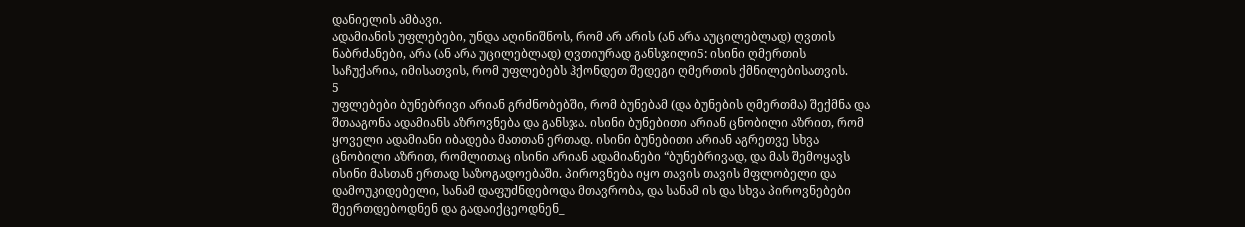დანიელის ამბავი.
ადამიანის უფლებები, უნდა აღინიშნოს, რომ არ არის (ან არა აუცილებლად) ღვთის
ნაბრძანები, არა (ან არა უცილებლად) ღვთიურად განსჯილი5: ისინი ღმერთის
საჩუქარია, იმისათვის, რომ უფლებებს ჰქონდეთ შედეგი ღმერთის ქმნილებისათვის.
5
უფლებები ბუნებრივი არიან გრძნობებში, რომ ბუნებამ (და ბუნების ღმერთმა) შექმნა და
შთააგონა ადამიანს აზროვნება და განსჯა. ისინი ბუნებითი არიან ცნობილი აზრით, რომ
ყოველი ადამიანი იბადება მათთან ერთად. ისინი ბუნებითი არიან აგრეთვე სხვა
ცნობილი აზრით, რომლითაც ისინი არიან ადამიანები “ბუნებრივად, და მას შემოყავს
ისინი მასთან ერთად საზოგადოებაში. პიროვნება იყო თავის თავის მფლობელი და
დამოუკიდებელი, სანამ დაფუძნდებოდა მთავრობა, და სანამ ის და სხვა პიროვნებები
შეერთდებოდნენ და გადაიქცეოდნენ_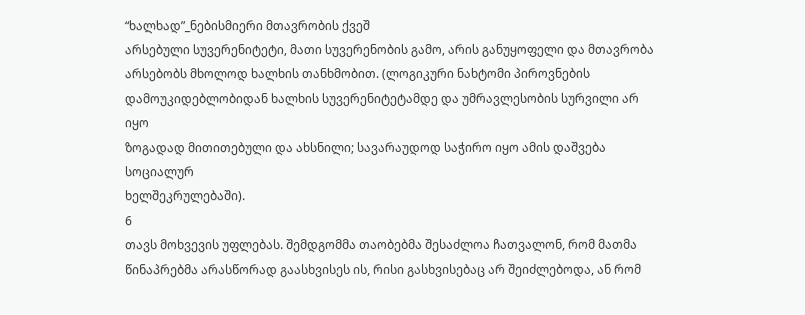“ხალხად”_ნებისმიერი მთავრობის ქვეშ
არსებული სუვერენიტეტი, მათი სუვერენობის გამო, არის განუყოფელი და მთავრობა
არსებობს მხოლოდ ხალხის თანხმობით. (ლოგიკური ნახტომი პიროვნების
დამოუკიდებლობიდან ხალხის სუვერენიტეტამდე და უმრავლესობის სურვილი არ იყო
ზოგადად მითითებული და ახსნილი; სავარაუდოდ საჭირო იყო ამის დაშვება სოციალურ
ხელშეკრულებაში).
6
თავს მოხვევის უფლებას. შემდგომმა თაობებმა შესაძლოა ჩათვალონ, რომ მათმა
წინაპრებმა არასწორად გაასხვისეს ის, რისი გასხვისებაც არ შეიძლებოდა, ან რომ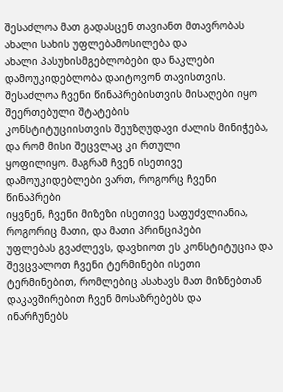შესაძლოა მათ გადასცენ თავიანთ მთავრობას ახალი სახის უფლებამოსილება და
ახალი პასუხისმგებლობები და ნაკლები დამოუკიდებლობა დაიტოვონ თავისთვის.
შესაძლოა ჩვენი წინაპრებისთვის მისაღები იყო შეერთებული შტატების
კონსტიტუციისთვის შეუზღუდავი ძალის მინიჭება, და რომ მისი შეცვლაც კი რთული
ყოფილიყო. მაგრამ ჩვენ ისეთივე დამოუკიდებლები ვართ, როგორც ჩვენი წინაპრები
იყვნენ, ჩვენი მიზეზი ისეთივე საფუძვლიანია, როგორიც მათი, და მათი პრინციპები
უფლებას გვაძლევს, დავხიოთ ეს კონსტიტუცია და შევცვალოთ ჩვენი ტერმინები ისეთი
ტერმინებით, რომლებიც ასახავს მათ მიზნებთან დაკავშირებით ჩვენ მოსაზრებებს და
ინარჩუნებს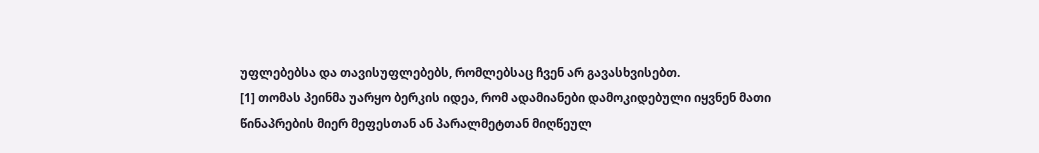უფლებებსა და თავისუფლებებს, რომლებსაც ჩვენ არ გავასხვისებთ.
[1] თომას პეინმა უარყო ბერკის იდეა, რომ ადამიანები დამოკიდებული იყვნენ მათი
წინაპრების მიერ მეფესთან ან პარალმეტთან მიღწეულ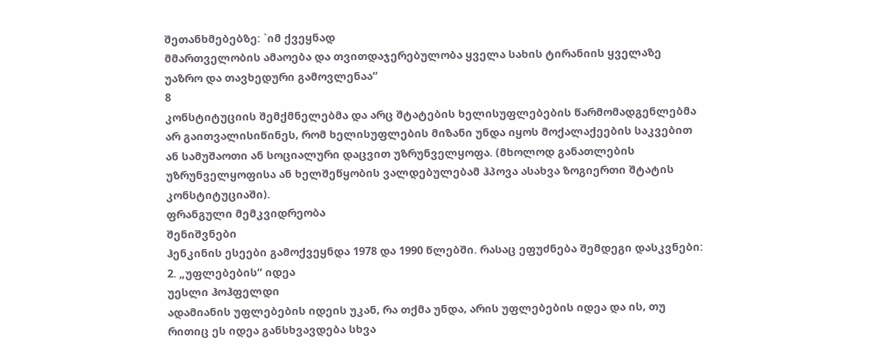შეთანხმებებზე: `იმ ქვეყნად
მმართველობის ამაოება და თვითდაჯერებულობა ყველა სახის ტირანიის ყველაზე
უაზრო და თავხედური გამოვლენაა“
8
კონსტიტუციის შემქმნელებმა და არც შტატების ხელისუფლებების წარმომადგენლებმა
არ გაითვალისიწინეს, რომ ხელისუფლების მიზანი უნდა იყოს მოქალაქეების საკვებით
ან სამუშაოთი ან სოციალური დაცვით უზრუნველყოფა. (მხოლოდ განათლების
უზრუნველყოფისა ან ხელშეწყობის ვალდებულებამ ჰპოვა ასახვა ზოგიერთი შტატის
კონსტიტუციაში).
ფრანგული მემკვიდრეობა
შენიშვნები
ჰენკინის ესეები გამოქვეყნდა 1978 და 1990 წლებში. რასაც ეფუძნება შემდეგი დასკვნები:
2. „უფლებების“ იდეა
უესლი ჰოჰფელდი
ადამიანის უფლებების იდეის უკან, რა თქმა უნდა, არის უფლებების იდეა და ის, თუ
რითიც ეს იდეა განსხვავდება სხვა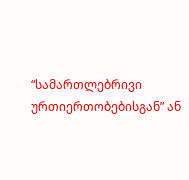“სამართლებრივი ურთიერთობებისგან” ან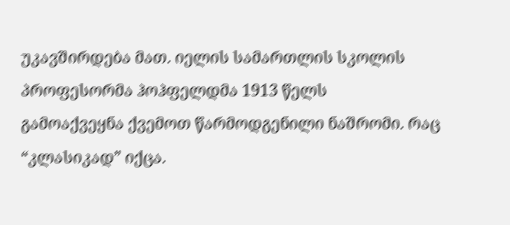უკავშირდება მათ. იელის სამართლის სკოლის პროფესორმა ჰოჰფელდმა 1913 წელს
გამოაქვეყნა ქვემოთ წარმოდგენილი ნაშრომი. რაც “კლასიკად” იქცა.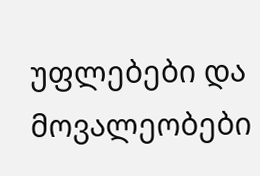უფლებები და მოვალეობები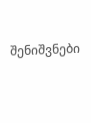შენიშვნები